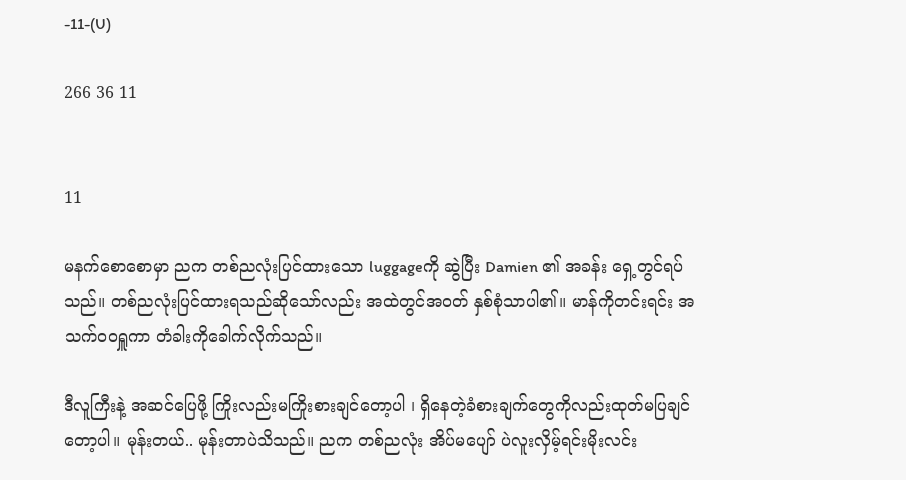-11-(U)

266 36 11


11

မနက်စောစောမှာ ညက တစ်ညလုံးပြင်ထားသော luggageကို ဆွဲပြီး Damien ၏ အခန်း ရှေ့တွင်ရပ်သည်။ တစ်ညလုံးပြင်ထားရသည်ဆိုသော်လည်း အထဲတွင်အဝတ် နှစ်စုံသာပါ၏။ မာန်ကိုတင်းရင်း အသက်ဝဝရှူကာ တံခါးကိုခေါက်လိုက်သည်။

ဒီလူကြီးနဲ့ အဆင်ပြေဖို့ ကြိုးလည်းမကြိုးစားချင်တော့ပါ ၊ ရှိနေတဲ့ခံစားချက်တွေကိုလည်းထုတ်မပြချင်တော့ပါ။ မုန်းတယ်.. မုန်းတာပဲသိသည်။ ညက တစ်ညလုံး အိပ်မပျော် ပဲလူးလှိမ့်ရင်းမိုးလင်း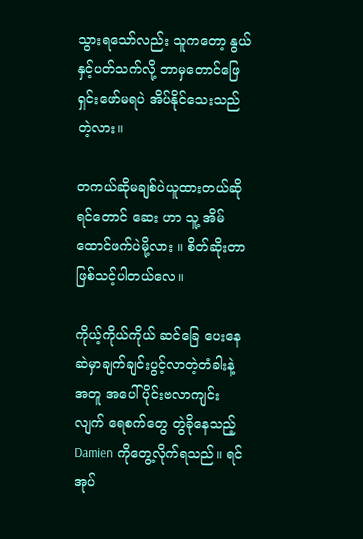သွားရသော်လည်း သူကတော့ နွယ် နှင့်ပတ်သက်လို့ ဘာမှတောင်ဖြေရှင်းဖော်မရပဲ အိပ်နိုင်သေးသည်တဲ့လား။

တကယ်ဆိုမချစ်ပဲယူထားတယ်ဆိုရင်တောင် ဆေး ဟာ သူ့ အိမ်ထောင်ဖက်ပဲမို့လား ။ စိတ်ဆိုးတာဖြစ်သင့်ပါတယ်လေ။

ကိုယ့်ကိုယ်ကိုယ် ဆင်ခြေ ပေးနေဆဲမှာချက်ချင်းပွင့်လာတဲ့တံခါးနဲ့ အတူ အပေါ်ပိုင်းဗလာကျင်းလျက် ရေစက်တွေ တွဲခိုနေသည့် Damien ကိုတွေ့လိုက်ရသည်။ ရင်အုပ်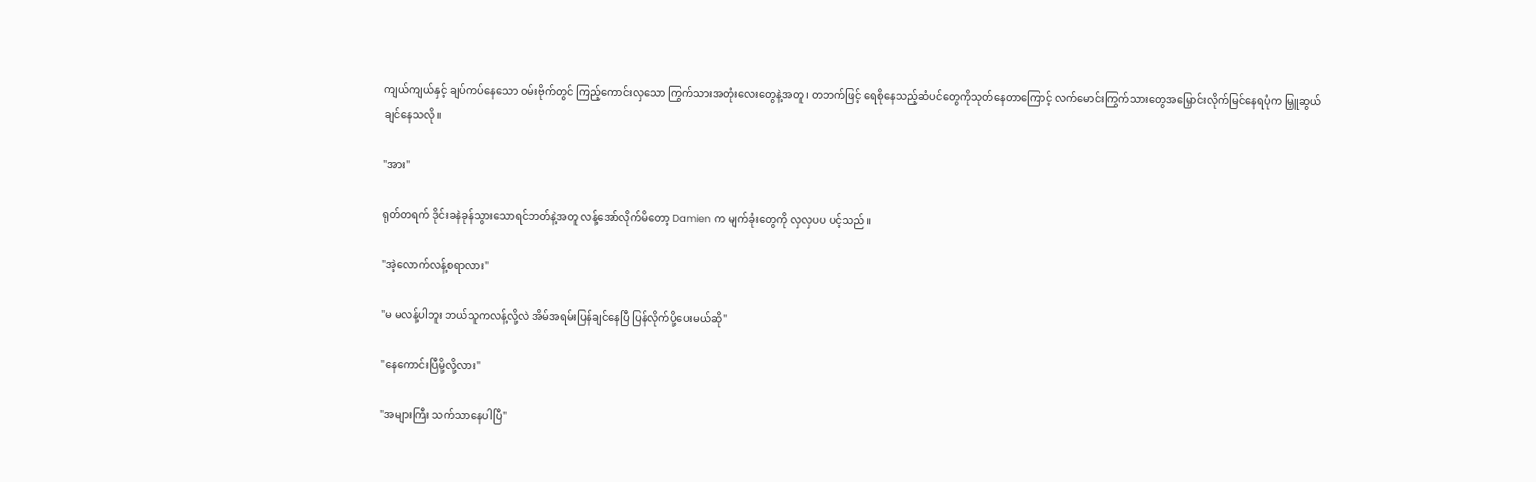ကျယ်ကျယ်နှင့် ချပ်ကပ်နေသော ဝမ်းဗိုက်တွင် ကြည့်ကောင်းလှသော ကြွက်သားအတုံးလေးတွေနဲ့အတူ ၊ တဘက်ဖြင့် ရေစိုနေသည့်ဆံပင်တွေကိုသုတ်နေတာကြောင့် လက်မောင်းကြွက်သားတွေအမြှောင်းလိုက်မြင်နေရပုံက မြှူဆွယ်ချင်နေသလို။

"အား"

ရုတ်တရက် ဒိုင်းခနဲခုန်သွားသောရင်ဘတ်နဲ့အတူ လန့်အော်လိုက်မိတော့ Damien က မျက်ခုံးတွေကို လှလှပပ ပင့်သည်။

"အဲ့လောက်လန့်စရာလား"

"မ မလန့်ပါဘူး ဘယ်သူကလန့်လို့လဲ အိမ်အရမ်းပြန်ချင်နေပြီ ပြန်လိုက်ပို့ပေးမယ်ဆို"

"နေကောင်းပြီမို့လို့လား"

"အများကြီး သက်သာနေပါပြီ"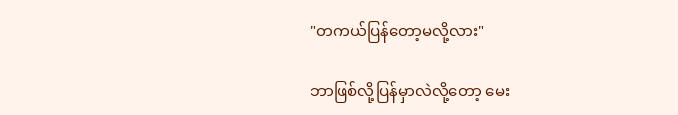"တကယ်ပြန်တော့မလို့လား"

ဘာဖြစ်လို့ပြန်မှာလဲလို့တော့ မေး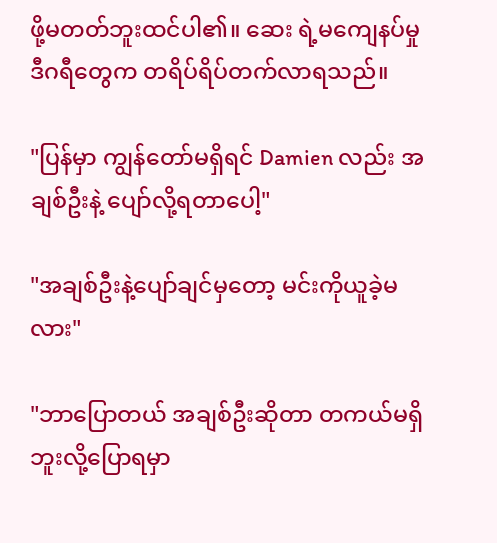ဖို့မတတ်ဘူးထင်ပါ၏။ ဆေး ရဲ့မကျေနပ်မှု ဒီဂရီတွေက တရိပ်ရိပ်တက်လာရသည်။

"ပြန်မှာ ကျွန်တော်မရှိရင် Damien လည်း အချစ်ဦးနဲ့ ပျော်လို့ရတာပေါ့"

"အချစ်ဦးနဲ့ပျော်ချင်မှတော့ မင်းကိုယူခဲ့မလား"

"ဘာပြောတယ် အချစ်ဦးဆိုတာ တကယ်မရှိဘူးလို့ပြောရမှာ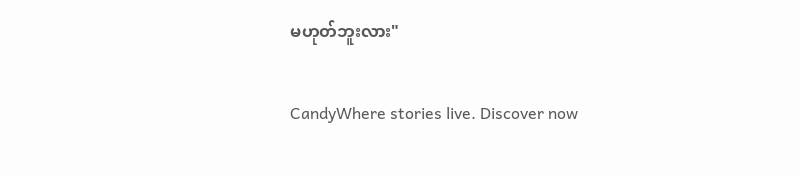မဟုတ်ဘူးလား"

CandyWhere stories live. Discover now